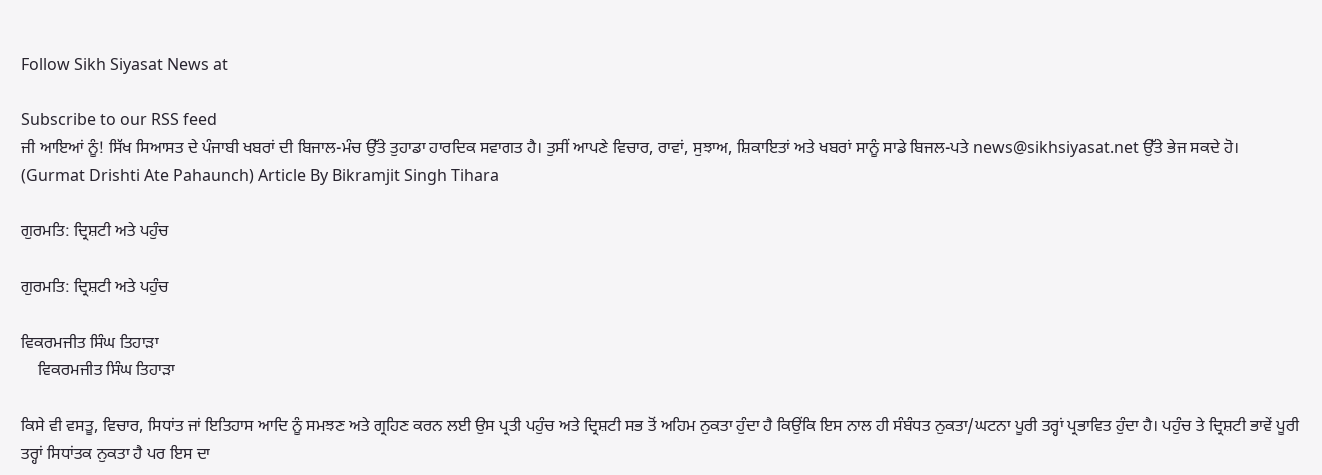Follow Sikh Siyasat News at

Subscribe to our RSS feed
ਜੀ ਆਇਆਂ ਨੂੰ! ਸਿੱਖ ਸਿਆਸਤ ਦੇ ਪੰਜਾਬੀ ਖਬਰਾਂ ਦੀ ਬਿਜਾਲ-ਮੰਚ ਉੱਤੇ ਤੁਹਾਡਾ ਹਾਰਦਿਕ ਸਵਾਗਤ ਹੈ। ਤੁਸੀਂ ਆਪਣੇ ਵਿਚਾਰ, ਰਾਵਾਂ, ਸੁਝਾਅ, ਸ਼ਿਕਾਇਤਾਂ ਅਤੇ ਖਬਰਾਂ ਸਾਨੂੰ ਸਾਡੇ ਬਿਜਲ-ਪਤੇ news@sikhsiyasat.net ਉੱਤੇ ਭੇਜ ਸਕਦੇ ਹੋ।
(Gurmat Drishti Ate Pahaunch) Article By Bikramjit Singh Tihara

ਗੁਰਮਤਿ: ਦ੍ਰਿਸ਼ਟੀ ਅਤੇ ਪਹੁੰਚ

ਗੁਰਮਤਿ: ਦ੍ਰਿਸ਼ਟੀ ਅਤੇ ਪਹੁੰਚ

ਵਿਕਰਮਜੀਤ ਸਿੰਘ ਤਿਹਾੜਾ
    ਵਿਕਰਮਜੀਤ ਸਿੰਘ ਤਿਹਾੜਾ

ਕਿਸੇ ਵੀ ਵਸਤੂ, ਵਿਚਾਰ, ਸਿਧਾਂਤ ਜਾਂ ਇਤਿਹਾਸ ਆਦਿ ਨੂੰ ਸਮਝਣ ਅਤੇ ਗ੍ਰਹਿਣ ਕਰਨ ਲਈ ਉਸ ਪ੍ਰਤੀ ਪਹੁੰਚ ਅਤੇ ਦ੍ਰਿਸ਼ਟੀ ਸਭ ਤੋਂ ਅਹਿਮ ਨੁਕਤਾ ਹੁੰਦਾ ਹੈ ਕਿਉਂਕਿ ਇਸ ਨਾਲ ਹੀ ਸੰਬੰਧਤ ਨੁਕਤਾ/ਘਟਨਾ ਪੂਰੀ ਤਰ੍ਹਾਂ ਪ੍ਰਭਾਵਿਤ ਹੁੰਦਾ ਹੈ। ਪਹੁੰਚ ਤੇ ਦ੍ਰਿਸ਼ਟੀ ਭਾਵੇਂ ਪੂਰੀ ਤਰ੍ਹਾਂ ਸਿਧਾਂਤਕ ਨੁਕਤਾ ਹੈ ਪਰ ਇਸ ਦਾ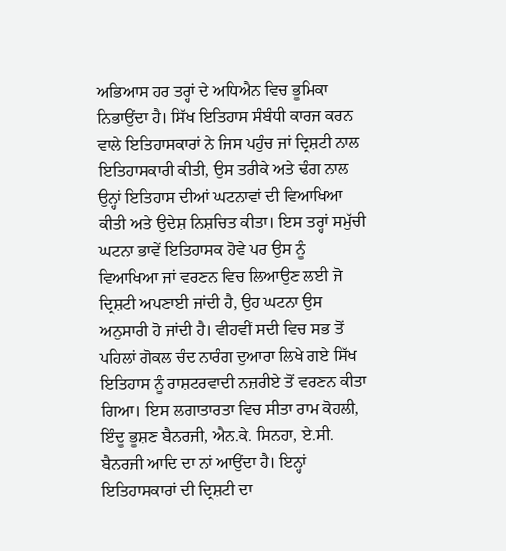ਅਭਿਆਸ ਹਰ ਤਰ੍ਹਾਂ ਦੇ ਅਧਿਐਨ ਵਿਚ ਭੂਮਿਕਾ ਨਿਭਾਉਂਦਾ ਹੈ। ਸਿੱਖ ਇਤਿਹਾਸ ਸੰਬੰਧੀ ਕਾਰਜ ਕਰਨ ਵਾਲੇ ਇਤਿਹਾਸਕਾਰਾਂ ਨੇ ਜਿਸ ਪਹੁੰਚ ਜਾਂ ਦ੍ਰਿਸ਼ਟੀ ਨਾਲ ਇਤਿਹਾਸਕਾਰੀ ਕੀਤੀ, ਉਸ ਤਰੀਕੇ ਅਤੇ ਢੰਗ ਨਾਲ ਉਨ੍ਹਾਂ ਇਤਿਹਾਸ ਦੀਆਂ ਘਟਨਾਵਾਂ ਦੀ ਵਿਆਖਿਆ ਕੀਤੀ ਅਤੇ ਉਦੇਸ਼ ਨਿਸ਼ਚਿਤ ਕੀਤਾ। ਇਸ ਤਰ੍ਹਾਂ ਸਮੁੱਚੀ ਘਟਨਾ ਭਾਵੇਂ ਇਤਿਹਾਸਕ ਹੋਵੇ ਪਰ ਉਸ ਨੂੰ ਵਿਆਖਿਆ ਜਾਂ ਵਰਣਨ ਵਿਚ ਲਿਆਉਣ ਲਈ ਜੋ ਦ੍ਰਿਸ਼ਟੀ ਅਪਣਾਈ ਜਾਂਦੀ ਹੈ, ਉਹ ਘਟਨਾ ਉਸ ਅਨੁਸਾਰੀ ਹੋ ਜਾਂਦੀ ਹੈ। ਵੀਹਵੀਂ ਸਦੀ ਵਿਚ ਸਭ ਤੋਂ ਪਹਿਲਾਂ ਗੋਕਲ ਚੰਦ ਨਾਰੰਗ ਦੁਆਰਾ ਲਿਖੇ ਗਏ ਸਿੱਖ ਇਤਿਹਾਸ ਨੂੰ ਰਾਸ਼ਟਰਵਾਦੀ ਨਜ਼ਰੀਏ ਤੋਂ ਵਰਣਨ ਕੀਤਾ ਗਿਆ। ਇਸ ਲਗਾਤਾਰਤਾ ਵਿਚ ਸੀਤਾ ਰਾਮ ਕੋਹਲੀ, ਇੰਦੂ ਭੂਸ਼ਣ ਬੈਨਰਜੀ, ਐਨ.ਕੇ. ਸਿਨਹਾ, ਏ.ਸੀ. ਬੈਨਰਜੀ ਆਦਿ ਦਾ ਨਾਂ ਆਉਂਦਾ ਹੈ। ਇਨ੍ਹਾਂ ਇਤਿਹਾਸਕਾਰਾਂ ਦੀ ਦ੍ਰਿਸ਼ਟੀ ਦਾ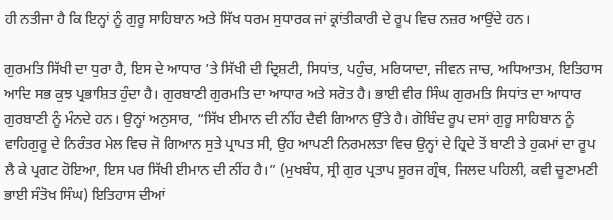ਹੀ ਨਤੀਜਾ ਹੈ ਕਿ ਇਨ੍ਹਾਂ ਨੂੰ ਗੁਰੂ ਸਾਹਿਬਾਨ ਅਤੇ ਸਿੱਖ ਧਰਮ ਸੁਧਾਰਕ ਜਾਂ ਕ੍ਰਾਂਤੀਕਾਰੀ ਦੇ ਰੂਪ ਵਿਚ ਨਜ਼ਰ ਆਉਂਦੇ ਹਨ।

ਗੁਰਮਤਿ ਸਿੱਖੀ ਦਾ ਧੁਰਾ ਹੈ, ਇਸ ਦੇ ਆਧਾਰ ’ਤੇ ਸਿੱਖੀ ਦੀ ਦ੍ਰਿਸ਼ਟੀ, ਸਿਧਾਂਤ, ਪਹੁੰਚ, ਮਰਿਯਾਦਾ, ਜੀਵਨ ਜਾਚ, ਅਧਿਆਤਮ, ਇਤਿਹਾਸ ਆਦਿ ਸਭ ਕੁਝ ਪ੍ਰਭਾਸ਼ਿਤ ਹੁੰਦਾ ਹੈ। ਗੁਰਬਾਣੀ ਗੁਰਮਤਿ ਦਾ ਆਧਾਰ ਅਤੇ ਸਰੋਤ ਹੈ। ਭਾਈ ਵੀਰ ਸਿੰਘ ਗੁਰਮਤਿ ਸਿਧਾਂਤ ਦਾ ਆਧਾਰ ਗੁਰਬਾਣੀ ਨੂੰ ਮੰਨਦੇ ਹਨ। ਉਨ੍ਹਾਂ ਅਨੁਸਾਰ, “ਸਿੱਖ ਈਮਾਨ ਦੀ ਨੀਂਹ ਦੈਵੀ ਗਿਆਨ ਉੱਤੇ ਹੈ। ਗੋਬਿੰਦ ਰੂਪ ਦਸਾਂ ਗੁਰੂ ਸਾਹਿਬਾਨ ਨੂੰ ਵਾਹਿਗੁਰੂ ਦੇ ਨਿਰੰਤਰ ਮੇਲ ਵਿਚ ਜੋ ਗਿਆਨ ਸੁਤੇ ਪ੍ਰਾਪਤ ਸੀ, ਉਹ ਆਪਣੀ ਨਿਰਮਲਤਾ ਵਿਚ ਉਨ੍ਹਾਂ ਦੇ ਹ੍ਰਿਦੇ ਤੋਂ ਬਾਣੀ ਤੇ ਹੁਕਮਾਂ ਦਾ ਰੂਪ ਲੈ ਕੇ ਪ੍ਰਗਟ ਹੋਇਆ, ਇਸ ਪਰ ਸਿੱਖੀ ਈਮਾਨ ਦੀ ਨੀਂਹ ਹੈ।” (ਮੁਖਬੰਧ, ਸ੍ਰੀ ਗੁਰ ਪ੍ਰਤਾਪ ਸੂਰਜ ਗ੍ਰੰਥ, ਜਿਲਦ ਪਹਿਲੀ, ਕਵੀ ਚੂਣਾਮਣੀ ਭਾਈ ਸੰਤੋਖ ਸਿੰਘ) ਇਤਿਹਾਸ ਦੀਆਂ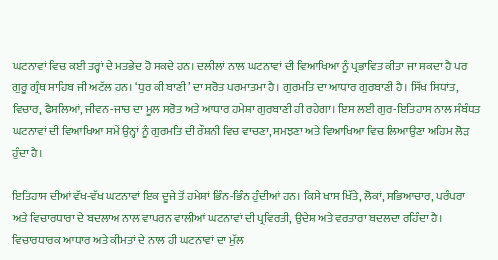ਘਟਨਾਵਾਂ ਵਿਚ ਕਈ ਤਰ੍ਹਾਂ ਦੇ ਮਤਭੇਦ ਹੋ ਸਕਦੇ ਹਨ। ਦਲੀਲਾਂ ਨਾਲ ਘਟਨਾਵਾਂ ਦੀ ਵਿਆਖਿਆ ਨੂੰ ਪ੍ਰਭਾਵਿਤ ਕੀਤਾ ਜਾ ਸਕਦਾ ਹੈ ਪਰ ਗੁਰੂ ਗ੍ਰੰਥ ਸਾਹਿਬ ਜੀ ਅਟੱਲ ਹਨ। ‘ਧੁਰ ਕੀ ਬਾਣੀ’ ਦਾ ਸਰੋਤ ਪਰਮਾਤਮਾ ਹੈ। ਗੁਰਮਤਿ ਦਾ ਆਧਾਰ ਗੁਰਬਾਣੀ ਹੈ। ਸਿੱਖ ਸਿਧਾਂਤ, ਵਿਚਾਰ, ਫੈਸਲਿਆਂ, ਜੀਵਨ-ਜਾਚ ਦਾ ਮੂਲ ਸਰੋਤ ਅਤੇ ਆਧਾਰ ਹਮੇਸ਼ਾ ਗੁਰਬਾਣੀ ਹੀ ਰਹੇਗਾ। ਇਸ ਲਈ ਗੁਰ-ਇਤਿਹਾਸ ਨਾਲ ਸੰਬੰਧਤ ਘਟਨਾਵਾਂ ਦੀ ਵਿਆਖਿਆ ਸਮੇਂ ਉਨ੍ਹਾਂ ਨੂੰ ਗੁਰਮਤਿ ਦੀ ਰੌਸ਼ਨੀ ਵਿਚ ਵਾਚਣਾ, ਸਮਝਣਾ ਅਤੇ ਵਿਆਖਿਆ ਵਿਚ ਲਿਆਉਣਾ ਅਹਿਮ ਲੋੜ ਹੁੰਦਾ ਹੈ।

ਇਤਿਹਾਸ ਦੀਆਂ ਵੱਖ-ਵੱਖ ਘਟਨਾਵਾਂ ਇਕ ਦੂਜੇ ਤੋਂ ਹਮੇਸ਼ਾਂ ਭਿੰਨ-ਭਿੰਨ ਹੁੰਦੀਆਂ ਹਨ। ਕਿਸੇ ਖਾਸ ਖਿੱਤੇ, ਲੋਕਾਂ, ਸਭਿਆਚਾਰ, ਪਰੰਪਰਾ ਅਤੇ ਵਿਚਾਰਧਾਰਾ ਦੇ ਬਦਲਾਅ ਨਾਲ ਵਾਪਰਨ ਵਾਲੀਆਂ ਘਟਨਾਵਾਂ ਦੀ ਪ੍ਰਵਿਰਤੀ, ਉਦੇਸ਼ ਅਤੇ ਵਰਤਾਰਾ ਬਦਲਦਾ ਰਹਿੰਦਾ ਹੈ। ਵਿਚਾਰਧਾਰਕ ਆਧਾਰ ਅਤੇ ਕੀਮਤਾਂ ਦੇ ਨਾਲ ਹੀ ਘਟਨਾਵਾਂ ਦਾ ਮੁੱਲ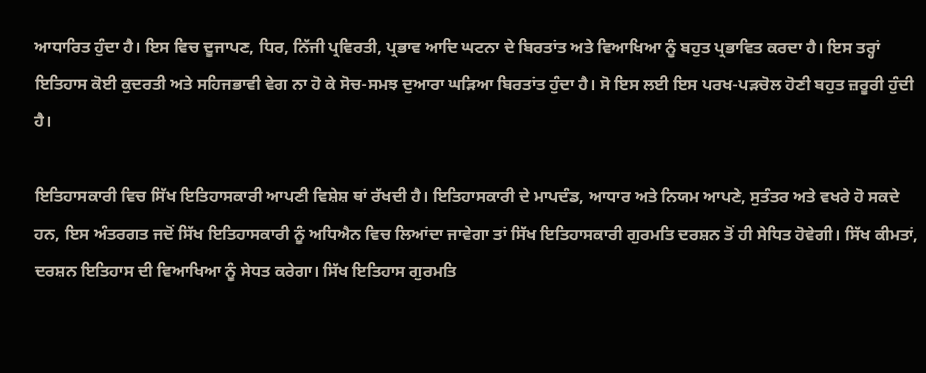ਆਧਾਰਿਤ ਹੁੰਦਾ ਹੈ। ਇਸ ਵਿਚ ਦੂਜਾਪਣ, ਧਿਰ, ਨਿੱਜੀ ਪ੍ਰਵਿਰਤੀ, ਪ੍ਰਭਾਵ ਆਦਿ ਘਟਨਾ ਦੇ ਬਿਰਤਾਂਤ ਅਤੇ ਵਿਆਖਿਆ ਨੂੰ ਬਹੁਤ ਪ੍ਰਭਾਵਿਤ ਕਰਦਾ ਹੈ। ਇਸ ਤਰ੍ਹਾਂ ਇਤਿਹਾਸ ਕੋਈ ਕੁਦਰਤੀ ਅਤੇ ਸਹਿਜਭਾਵੀ ਵੇਗ ਨਾ ਹੋ ਕੇ ਸੋਚ-ਸਮਝ ਦੁਆਰਾ ਘੜਿਆ ਬਿਰਤਾਂਤ ਹੁੰਦਾ ਹੈ। ਸੋ ਇਸ ਲਈ ਇਸ ਪਰਖ-ਪੜਚੋਲ ਹੋਣੀ ਬਹੁਤ ਜ਼ਰੂਰੀ ਹੁੰਦੀ ਹੈ।

ਇਤਿਹਾਸਕਾਰੀ ਵਿਚ ਸਿੱਖ ਇਤਿਹਾਸਕਾਰੀ ਆਪਣੀ ਵਿਸ਼ੇਸ਼ ਥਾਂ ਰੱਖਦੀ ਹੈ। ਇਤਿਹਾਸਕਾਰੀ ਦੇ ਮਾਪਦੰਡ, ਆਧਾਰ ਅਤੇ ਨਿਯਮ ਆਪਣੇ, ਸੁਤੰਤਰ ਅਤੇ ਵਖਰੇ ਹੋ ਸਕਦੇ ਹਨ, ਇਸ ਅੰਤਰਗਤ ਜਦੋਂ ਸਿੱਖ ਇਤਿਹਾਸਕਾਰੀ ਨੂੰ ਅਧਿਐਨ ਵਿਚ ਲਿਆਂਦਾ ਜਾਵੇਗਾ ਤਾਂ ਸਿੱਖ ਇਤਿਹਾਸਕਾਰੀ ਗੁਰਮਤਿ ਦਰਸ਼ਨ ਤੋਂ ਹੀ ਸੇਧਿਤ ਹੋਵੇਗੀ। ਸਿੱਖ ਕੀਮਤਾਂ, ਦਰਸ਼ਨ ਇਤਿਹਾਸ ਦੀ ਵਿਆਖਿਆ ਨੂੰ ਸੇਧਤ ਕਰੇਗਾ। ਸਿੱਖ ਇਤਿਹਾਸ ਗੁਰਮਤਿ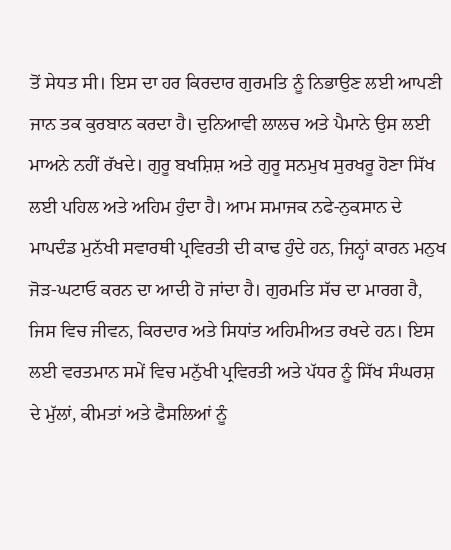ਤੋਂ ਸੇਧਤ ਸੀ। ਇਸ ਦਾ ਹਰ ਕਿਰਦਾਰ ਗੁਰਮਤਿ ਨੂੰ ਨਿਭਾਉਣ ਲਈ ਆਪਣੀ ਜਾਨ ਤਕ ਕੁਰਬਾਨ ਕਰਦਾ ਹੈ। ਦੁਨਿਆਵੀ ਲਾਲਚ ਅਤੇ ਪੈਮਾਨੇ ਉਸ ਲਈ ਮਾਅਨੇ ਨਹੀਂ ਰੱਖਦੇ। ਗੁਰੂ ਬਖਸ਼ਿਸ਼ ਅਤੇ ਗੁਰੂ ਸਨਮੁਖ ਸੁਰਖਰੂ ਹੋਣਾ ਸਿੱਖ ਲਈ ਪਹਿਲ ਅਤੇ ਅਹਿਮ ਹੁੰਦਾ ਹੈ। ਆਮ ਸਮਾਜਕ ਨਫੇ-ਨੁਕਸਾਨ ਦੇ ਮਾਪਦੰਡ ਮੁਨੱਖੀ ਸਵਾਰਥੀ ਪ੍ਰਵਿਰਤੀ ਦੀ ਕਾਢ ਹੁੰਦੇ ਹਨ, ਜਿਨ੍ਹਾਂ ਕਾਰਨ ਮਨੁਖ ਜੋੜ-ਘਟਾਓ ਕਰਨ ਦਾ ਆਦੀ ਹੋ ਜਾਂਦਾ ਹੈ। ਗੁਰਮਤਿ ਸੱਚ ਦਾ ਮਾਰਗ ਹੈ, ਜਿਸ ਵਿਚ ਜੀਵਨ, ਕਿਰਦਾਰ ਅਤੇ ਸਿਧਾਂਤ ਅਹਿਮੀਅਤ ਰਖਦੇ ਹਨ। ਇਸ ਲਈ ਵਰਤਮਾਨ ਸਮੇਂ ਵਿਚ ਮਨੁੱਖੀ ਪ੍ਰਵਿਰਤੀ ਅਤੇ ਪੱਧਰ ਨੂੰ ਸਿੱਖ ਸੰਘਰਸ਼ ਦੇ ਮੁੱਲਾਂ, ਕੀਮਤਾਂ ਅਤੇ ਫੈਸਲਿਆਂ ਨੂੰ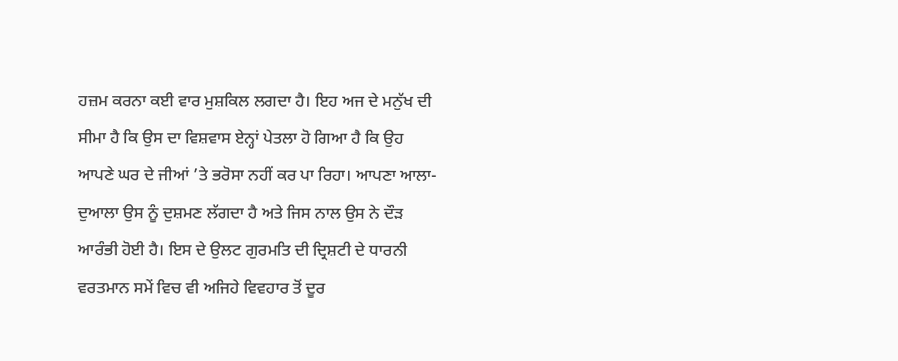ਹਜ਼ਮ ਕਰਨਾ ਕਈ ਵਾਰ ਮੁਸ਼ਕਿਲ ਲਗਦਾ ਹੈ। ਇਹ ਅਜ ਦੇ ਮਨੁੱਖ ਦੀ ਸੀਮਾ ਹੈ ਕਿ ਉਸ ਦਾ ਵਿਸ਼ਵਾਸ ਏਨ੍ਹਾਂ ਪੇਤਲਾ ਹੋ ਗਿਆ ਹੈ ਕਿ ਉਹ ਆਪਣੇ ਘਰ ਦੇ ਜੀਆਂ ’ਤੇ ਭਰੋਸਾ ਨਹੀਂ ਕਰ ਪਾ ਰਿਹਾ। ਆਪਣਾ ਆਲਾ-ਦੁਆਲਾ ਉਸ ਨੂੰ ਦੁਸ਼ਮਣ ਲੱਗਦਾ ਹੈ ਅਤੇ ਜਿਸ ਨਾਲ ਉਸ ਨੇ ਦੌੜ ਆਰੰਭੀ ਹੋਈ ਹੈ। ਇਸ ਦੇ ਉਲਟ ਗੁਰਮਤਿ ਦੀ ਦ੍ਰਿਸ਼ਟੀ ਦੇ ਧਾਰਨੀ ਵਰਤਮਾਨ ਸਮੇਂ ਵਿਚ ਵੀ ਅਜਿਹੇ ਵਿਵਹਾਰ ਤੋਂ ਦੂਰ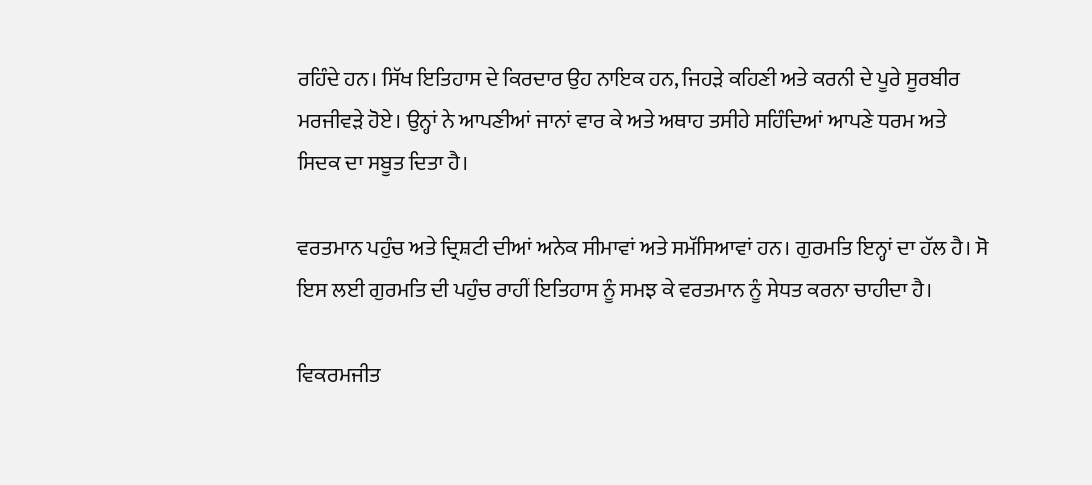ਰਹਿੰਦੇ ਹਨ। ਸਿੱਖ ਇਤਿਹਾਸ ਦੇ ਕਿਰਦਾਰ ਉਹ ਨਾਇਕ ਹਨ, ਜਿਹੜੇ ਕਹਿਣੀ ਅਤੇ ਕਰਨੀ ਦੇ ਪੂਰੇ ਸੂਰਬੀਰ ਮਰਜੀਵੜੇ ਹੋਏ। ਉਨ੍ਹਾਂ ਨੇ ਆਪਣੀਆਂ ਜਾਨਾਂ ਵਾਰ ਕੇ ਅਤੇ ਅਥਾਹ ਤਸੀਹੇ ਸਹਿੰਦਿਆਂ ਆਪਣੇ ਧਰਮ ਅਤੇ ਸਿਦਕ ਦਾ ਸਬੂਤ ਦਿਤਾ ਹੈ।

ਵਰਤਮਾਨ ਪਹੁੰਚ ਅਤੇ ਦ੍ਰਿਸ਼ਟੀ ਦੀਆਂ ਅਨੇਕ ਸੀਮਾਵਾਂ ਅਤੇ ਸਮੱਸਿਆਵਾਂ ਹਨ। ਗੁਰਮਤਿ ਇਨ੍ਹਾਂ ਦਾ ਹੱਲ ਹੈ। ਸੋ ਇਸ ਲਈ ਗੁਰਮਤਿ ਦੀ ਪਹੁੰਚ ਰਾਹੀਂ ਇਤਿਹਾਸ ਨੂੰ ਸਮਝ ਕੇ ਵਰਤਮਾਨ ਨੂੰ ਸੇਧਤ ਕਰਨਾ ਚਾਹੀਦਾ ਹੈ।

ਵਿਕਰਮਜੀਤ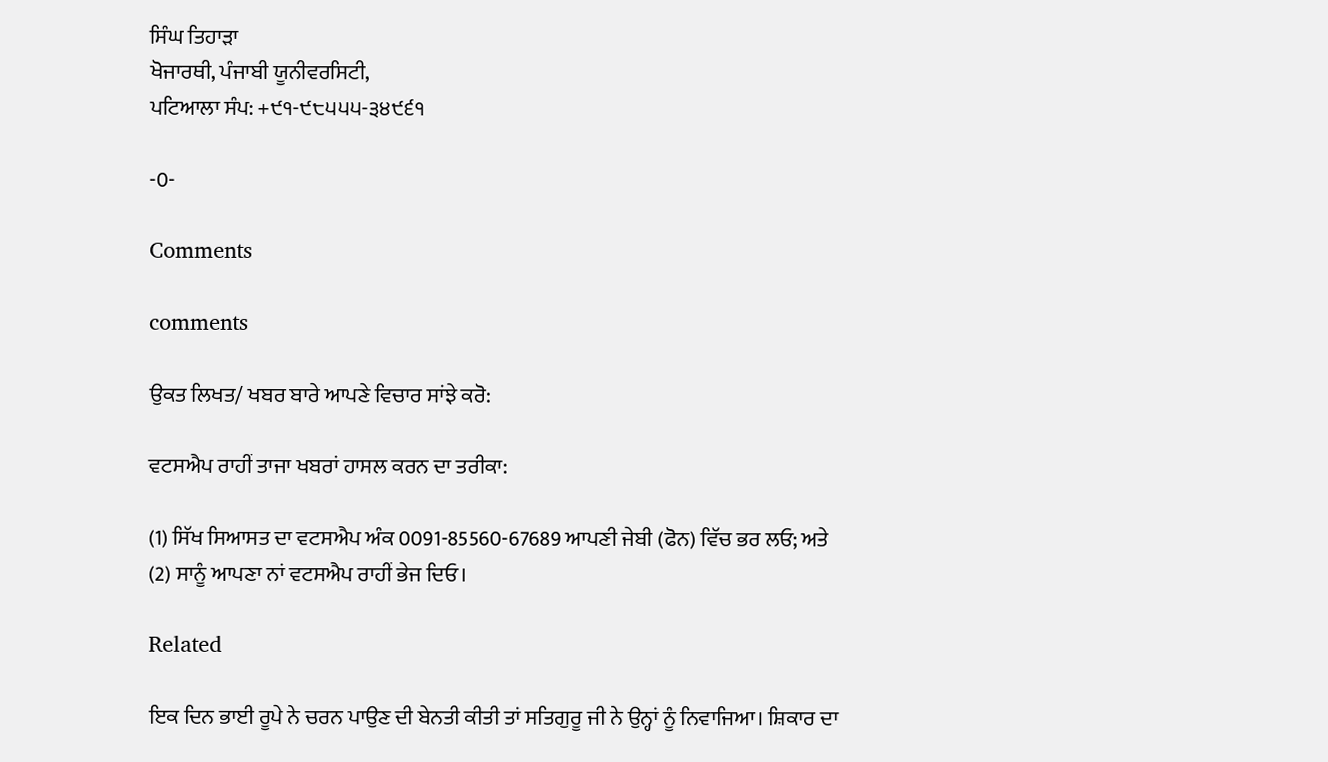ਸਿੰਘ ਤਿਹਾੜਾ
ਖੋਜਾਰਥੀ, ਪੰਜਾਬੀ ਯੂਨੀਵਰਸਿਟੀ,
ਪਟਿਆਲਾ ਸੰਪ: +੯੧-੯੮੫੫੫-੩੪੯੬੧

-0-

Comments

comments

ਉਕਤ ਲਿਖਤ/ ਖਬਰ ਬਾਰੇ ਆਪਣੇ ਵਿਚਾਰ ਸਾਂਝੇ ਕਰੋ:

ਵਟਸਐਪ ਰਾਹੀਂ ਤਾਜਾ ਖਬਰਾਂ ਹਾਸਲ ਕਰਨ ਦਾ ਤਰੀਕਾ:

(1) ਸਿੱਖ ਸਿਆਸਤ ਦਾ ਵਟਸਐਪ ਅੰਕ 0091-85560-67689 ਆਪਣੀ ਜੇਬੀ (ਫੋਨ) ਵਿੱਚ ਭਰ ਲਓ; ਅਤੇ
(2) ਸਾਨੂੰ ਆਪਣਾ ਨਾਂ ਵਟਸਐਪ ਰਾਹੀਂ ਭੇਜ ਦਿਓ।

Related

ਇਕ ਦਿਨ ਭਾਈ ਰੂਪੇ ਨੇ ਚਰਨ ਪਾਉਣ ਦੀ ਬੇਨਤੀ ਕੀਤੀ ਤਾਂ ਸਤਿਗੁਰੂ ਜੀ ਨੇ ਉਨ੍ਹਾਂ ਨੂੰ ਨਿਵਾਜਿਆ। ਸ਼ਿਕਾਰ ਦਾ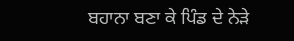ਬਹਾਨਾ ਬਣਾ ਕੇ ਪਿੰਡ ਦੇ ਨੇੜੇ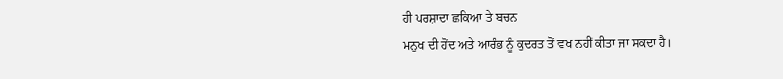ਹੀ ਪਰਸ਼ਾਦਾ ਛਕਿਆ ਤੇ ਬਚਨ
ਮਨੁਖ ਦੀ ਹੋਂਦ ਅਤੇ ਆਰੰਭ ਨੂੰ ਕੁਦਰਤ ਤੋਂ ਵਖ ਨਹੀਂ ਕੀਤਾ ਜਾ ਸਕਦਾ ਹੈ।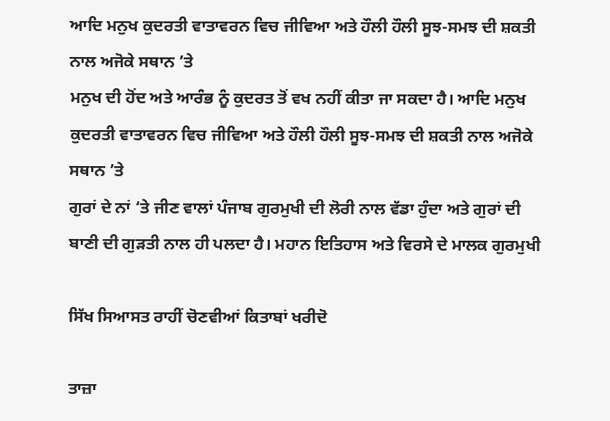ਆਦਿ ਮਨੁਖ ਕੁਦਰਤੀ ਵਾਤਾਵਰਨ ਵਿਚ ਜੀਵਿਆ ਅਤੇ ਹੌਲੀ ਹੌਲੀ ਸੂਝ-ਸਮਝ ਦੀ ਸ਼ਕਤੀ ਨਾਲ ਅਜੋਕੇ ਸਥਾਨ ’ਤੇ
ਮਨੁਖ ਦੀ ਹੋਂਦ ਅਤੇ ਆਰੰਭ ਨੂੰ ਕੁਦਰਤ ਤੋਂ ਵਖ ਨਹੀਂ ਕੀਤਾ ਜਾ ਸਕਦਾ ਹੈ। ਆਦਿ ਮਨੁਖ ਕੁਦਰਤੀ ਵਾਤਾਵਰਨ ਵਿਚ ਜੀਵਿਆ ਅਤੇ ਹੌਲੀ ਹੌਲੀ ਸੂਝ-ਸਮਝ ਦੀ ਸ਼ਕਤੀ ਨਾਲ ਅਜੋਕੇ ਸਥਾਨ ’ਤੇ
ਗੁਰਾਂ ਦੇ ਨਾਂ ‘ਤੇ ਜੀਣ ਵਾਲਾਂ ਪੰਜਾਬ ਗੁਰਮੁਖੀ ਦੀ ਲੋਰੀ ਨਾਲ ਵੱਡਾ ਹੁੰਦਾ ਅਤੇ ਗੁਰਾਂ ਦੀ ਬਾਣੀ ਦੀ ਗੁੜਤੀ ਨਾਲ ਹੀ ਪਲਦਾ ਹੈ। ਮਹਾਨ ਇਤਿਹਾਸ ਅਤੇ ਵਿਰਸੇ ਦੇ ਮਾਲਕ ਗੁਰਮੁਖੀ

ਸਿੱਖ ਸਿਆਸਤ ਰਾਹੀਂ ਚੋਣਵੀਆਂ ਕਿਤਾਬਾਂ ਖਰੀਦੋ

ਤਾਜ਼ਾ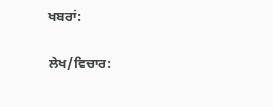ਖਬਰਾਂ:

ਲੇਖ/ਵਿਚਾਰ: